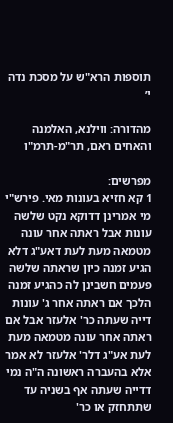תוספות הרא"ש על מסכת נדה י׳

מהדורה: ווילנא, האלמנה והאחים ראם, תר"מ-תרמ"ו

מפרשים:
1 קא חזיא בעונות מאי. פירש"י מי אמרינן דדוקא נקט שלשה עונות אבל ראתה אחר עונה מטמאה מעת לעת דאע"ג דלא הגיע זמנה כיון שראתה שלשה פעמים חשבינן לה כהגיע זמנה הלכך אם ראתה אחר ג' עונות דייה שעתה כר' אלעזר אבל אם ראתה אחר עונה מטמאה מעת לעת אע"ג דלר' אלעזר לא אמר אלא בהעברה ראשונה ה"ה נמי דדייה שעתה אף בשניה עד שתתחזק או כר'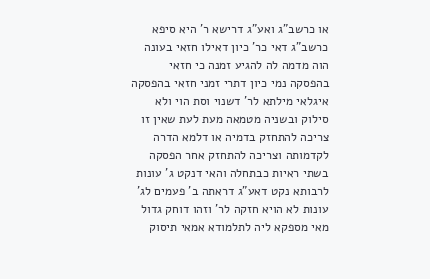או כרשב"ג ואע"ג דרישא ר' היא סיפא כרשב"ג דאי כר' כיון דאילו חזאי בעונה הוה מדמה לה להגיע זמנה כי חזאי בהפסקה נמי כיון דתרי זמני חזאי בהפסקה איגלאי מילתא לר' דשנוי וסת הוי ולא סילוק ובשניה מטמאה מעת לעת שאין זו צריכה להתחזק בדמיה או דלמא הדרה לקדמותה וצריכה להתחזק אחר הפסקה בשתי ראיות כבתחלה והאי דנקט ג' עונות לרבותא נקט דאע"ג דראתה ב' פעמים לג' עונות לא הויא חזקה לר' וזהו דוחק גדול מאי מספקא ליה לתלמודא אמאי תיסוק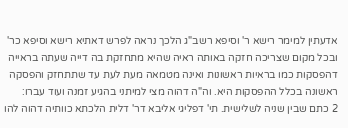אדעתין למימר רישא ר' וסיפא רשב"ג הלכך נראה לפרש דאתיא רישא וסיפא כר' ובכל מקום שצריכה חזקה באותה ראיה שהיא מתחזקת בה דייה שעתה בראייה דהפסקות כמו בראיות ראשונות ואינה מטמאה מעת לעת עד שתתחזק והפסקה ראשונה בכלל ההפסקות היא. וה"ה דהוה מצי למיתני בהגיע זמנה ועוד עברו:
2 כתם שבין שניה לשלישית. תי' דפליגי אליבא דר' דלית הלכתא כוותיה דהוה להו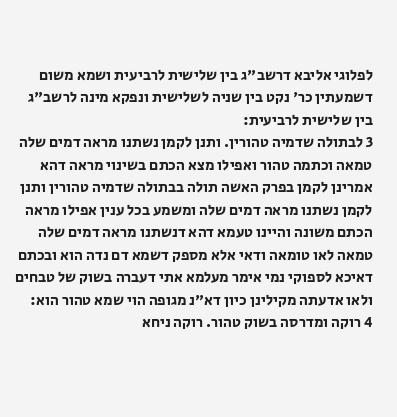לפלוגי אליבא דרשב"ג בין שלישית לרביעית ושמא משום דשמעתין כר' נקט בין שניה לשלישית ונפקא מינה לרשב"ג בין שלישית לרביעית:
3 לבתולה שדמיה טהורין. ותנן לקמן נשתנו מראה דמים שלה טמאה וכתמה טהור ואפילו מצא הכתם בשינוי מראה דהא אמרינן לקמן בפרק האשה תולה בבתולה שדמיה טהורין ותנן לקמן נשתנו מראה דמים שלה ומשמע בכל ענין אפילו מראה הכתם משונה והיינו טעמא דהא דנשתנו מראה דמים שלה טמאה לאו טומאה ודאי אלא מספק דשמא דם נדה הוא ובכתם דאיכא לספוקי נמי אימר מעלמא אתי דעברה בשוק של טבחים ולאו אדעתה מקילינן כיון דא"נ מגופה הוי שמא טהור הוא:
4 רוקה ומדרסה בשוק טהור. רוקה ניחא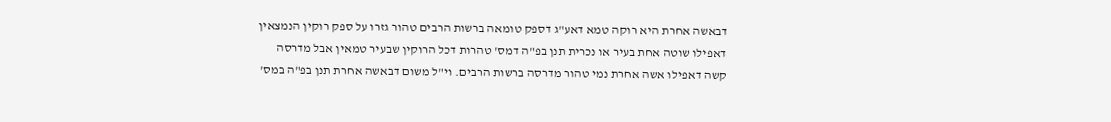דבאשה אחרת היא רוקה טמא דאע"ג דספק טומאה ברשות הרבים טהור גזרו על ספק רוקין הנמצאין דאפילו שוטה אחת בעיר או נכרית תנן בפ"ה דמס' טהרות דכל הרוקין שבעיר טמאין אבל מדרסה קשה דאפילו אשה אחרת נמי טהור מדרסה ברשות הרבים. וי"ל משום דבאשה אחרת תנן בפ"ה במס'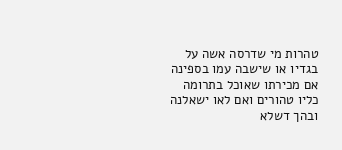טהרות מי שדרסה אשה על בגדיו או שישבה עמו בספינה אם מכירתו שאוכל בתרומה כליו טהורים ואם לאו ישאלנה ובהך דשלא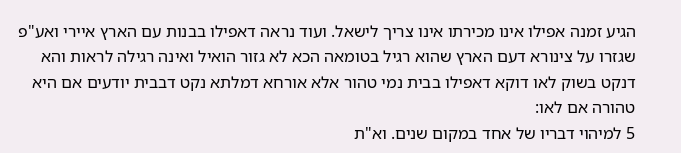הגיע זמנה אפילו אינו מכירתו אינו צריך לישאל. ועוד נראה דאפילו בבנות עם הארץ איירי ואע"פ שגזרו על צינורא דעם הארץ שהוא רגיל בטומאה הכא לא גזור הואיל ואינה רגילה לראות והא דנקט בשוק לאו דוקא דאפילו בבית נמי טהור אלא אורחא דמלתא נקט דבבית יודעים אם היא טהורה אם לאו:
5 למיהוי דבריו של אחד במקום שנים. וא"ת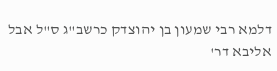דלמא רבי שמעון בן יהוצדק כרשב"ג ס"ל אבל אליבא דר'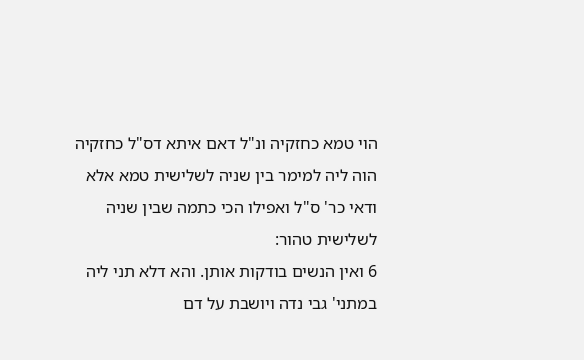הוי טמא כחזקיה ונ"ל דאם איתא דס"ל כחזקיה הוה ליה למימר בין שניה לשלישית טמא אלא ודאי כר' ס"ל ואפילו הכי כתמה שבין שניה לשלישית טהור:
6 ואין הנשים בודקות אותן. והא דלא תני ליה במתני' גבי נדה ויושבת על דם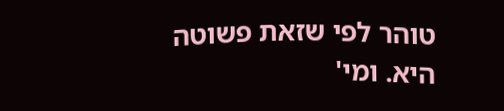טוהר לפי שזאת פשוטה היא. ומי'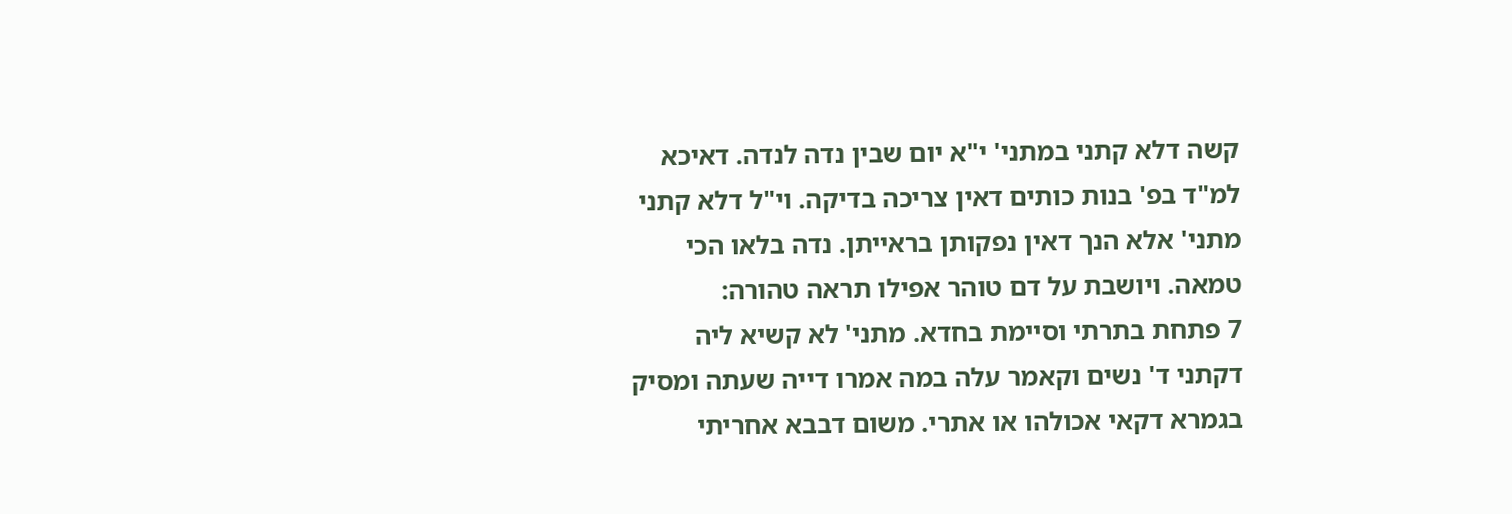קשה דלא קתני במתני' י"א יום שבין נדה לנדה. דאיכא למ"ד בפ' בנות כותים דאין צריכה בדיקה. וי"ל דלא קתני מתני' אלא הנך דאין נפקותן בראייתן. נדה בלאו הכי טמאה. ויושבת על דם טוהר אפילו תראה טהורה:
7 פתחת בתרתי וסיימת בחדא. מתני' לא קשיא ליה דקתני ד' נשים וקאמר עלה במה אמרו דייה שעתה ומסיק בגמרא דקאי אכולהו או אתרי. משום דבבא אחריתי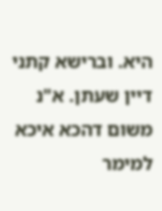היא. וברישא קתני דיין שעתן. א"נ משום דהכא איכא למימר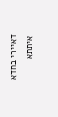דאיירי בחדא איתתא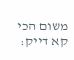משום הכי קא דייק: